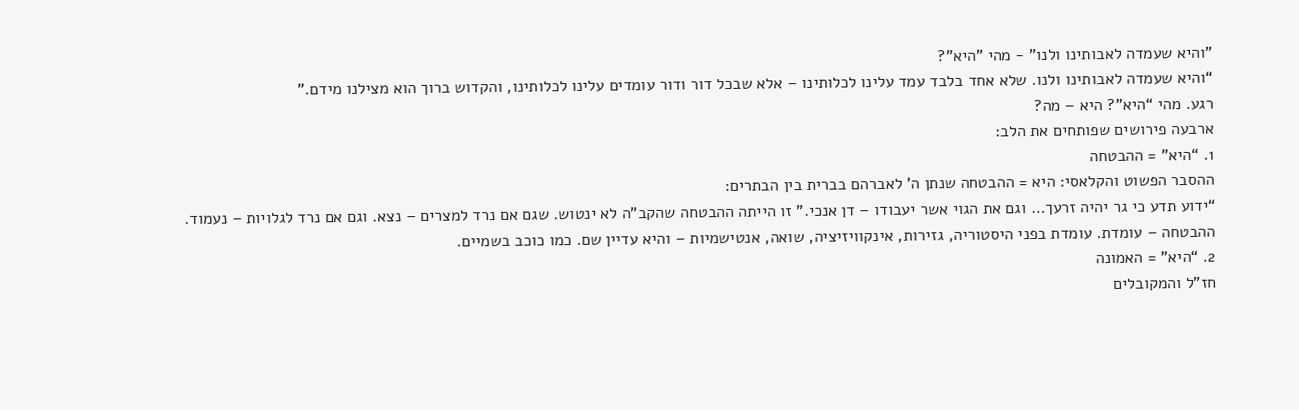"והיא שעמדה לאבותינו ולנו" - מהי "היא"?
“והיא שעמדה לאבותינו ולנו. שלא אחד בלבד עמד עלינו לכלותינו – אלא שבכל דור ודור עומדים עלינו לכלותינו, והקדוש ברוך הוא מצילנו מידם.”
רגע. מהי “היא”? היא – מה?
ארבעה פירושים שפותחים את הלב:
1. “היא” = ההבטחה
ההסבר הפשוט והקלאסי: היא = ההבטחה שנתן ה’ לאברהם בברית בין הבתרים:
“ידוע תדע כי גר יהיה זרעך… וגם את הגוי אשר יעבודו – דן אנכי.” זו הייתה ההבטחה שהקב”ה לא ינטוש. שגם אם נרד למצרים – נצא. וגם אם נרד לגלויות – נעמוד.
ההבטחה – עומדת. עומדת בפני היסטוריה, גזירות, אינקוויזיציה, שואה, אנטישמיות – והיא עדיין שם. כמו כוכב בשמיים.
2. “היא” = האמונה
חז”ל והמקובלים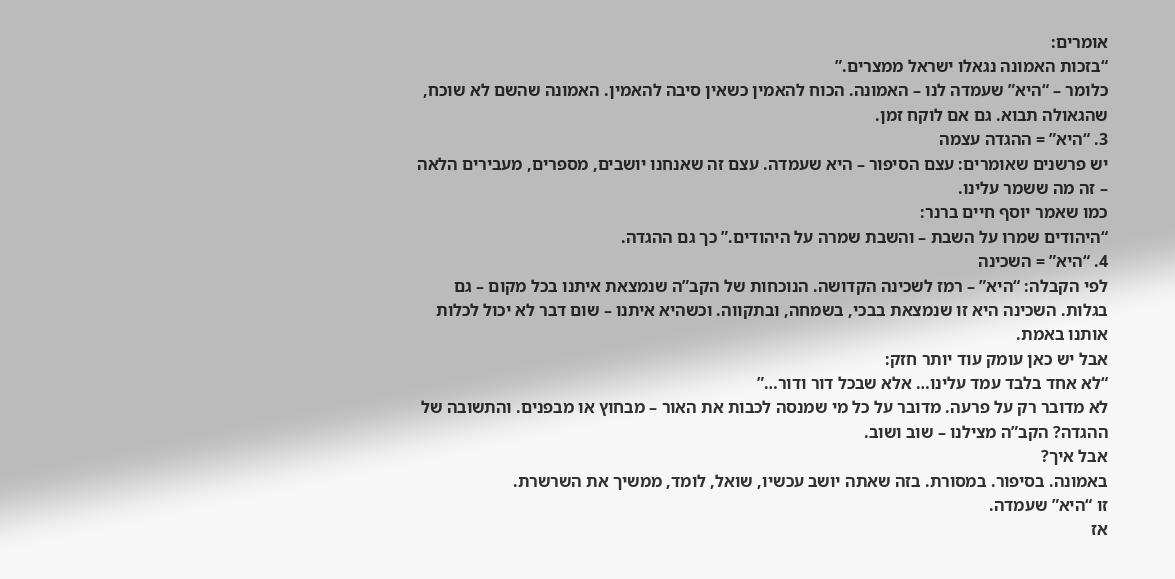אומרים:
“בזכות האמונה נגאלו ישראל ממצרים.”
כלומר – “היא” שעמדה לנו – האמונה. הכוח להאמין כשאין סיבה להאמין. האמונה שהשם לא שוכח, שהגאולה תבוא. גם אם לוקח זמן.
3. “היא” = ההגדה עצמה
יש פרשנים שאומרים: עצם הסיפור – היא שעמדה. עצם זה שאנחנו יושבים, מספרים, מעבירים הלאה – זה מה ששמר עלינו.
כמו שאמר יוסף חיים ברנר:
“היהודים שמרו על השבת – והשבת שמרה על היהודים.” כך גם ההגדה.
4. “היא” = השכינה
לפי הקבלה: “היא” – רמז לשכינה הקדושה. הנוכחות של הקב”ה שנמצאת איתנו בכל מקום – גם בגלות. השכינה היא זו שנמצאת בבכי, בשמחה, ובתקווה. וכשהיא איתנו – שום דבר לא יכול לכלות אותנו באמת.
אבל יש כאן עומק עוד יותר חזק:
“לא אחד בלבד עמד עלינו… אלא שבכל דור ודור…”
לא מדובר רק על פרעה. מדובר על כל מי שמנסה לכבות את האור – מבחוץ או מבפנים. והתשובה של ההגדה? הקב”ה מצילנו – שוב ושוב.
אבל איך?
באמונה. בסיפור. במסורת. בזה שאתה יושב עכשיו, שואל, לומד, ממשיך את השרשרת.
זו “היא” שעמדה.
אז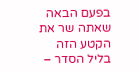בפעם הבאה שאתה שר את הקטע הזה בליל הסדר –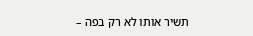תשיר אותו לא רק בפה –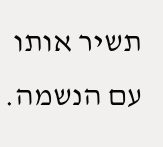תשיר אותו עם הנשמה.